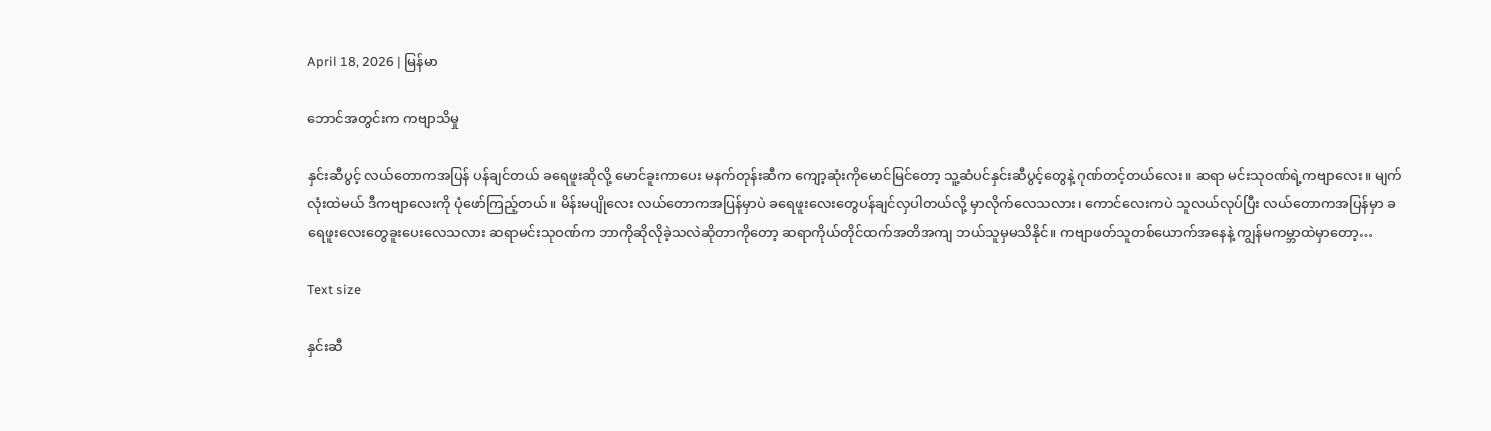April 18, 2026 | မြန်မာ

ဘောင်အတွင်းက ကဗျာသိမှု

နှင်းဆီပွင့် လယ်တောကအပြန် ပန်ချင်တယ် ခရေဖူးဆိုလို့ မောင်ခူးကာပေး မနက်တုန်းဆီက ကျော့ဆုံးကိုမောင်မြင်တော့ သူ့ဆံပင်နှင်းဆီပွင့်တွေနဲ့ ဂုဏ်တင့်တယ်လေး။ ဆရာ မင်းသုဝဏ်ရဲ့ကဗျာလေး။ မျက်လုံးထဲမယ် ဒီကဗျာလေးကို ပုံဖော်ကြည့်တယ်။ မိန်းမပျိုလေး လယ်တောကအပြန်မှာပဲ ခရေဖူးလေးတွေပန်ချင်လှပါတယ်လို့ မှာလိုက်လေသလား၊ ကောင်လေးကပဲ သူလယ်လုပ်ပြီး လယ်တောကအပြန်မှာ ခရေဖူးလေးတွေခူးပေးလေသလား ဆရာမင်းသုဝဏ်က ဘာကိုဆိုလိုခဲ့သလဲဆိုတာကိုတော့ ဆရာကိုယ်တိုင်ထက်အတိအကျ ဘယ်သူမှမသိနိုင်။ ကဗျာဖတ်သူတစ်ယောက်အနေနဲ့ ကျွန်မကမ္ဘာထဲမှာတော့…

Text size

နှင်းဆီ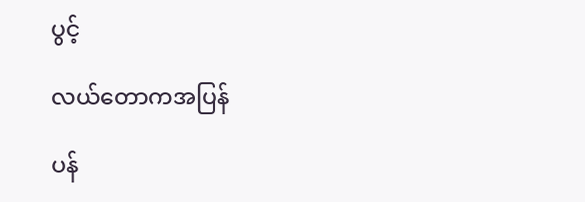ပွင့်

လယ်တောကအပြန်

ပန်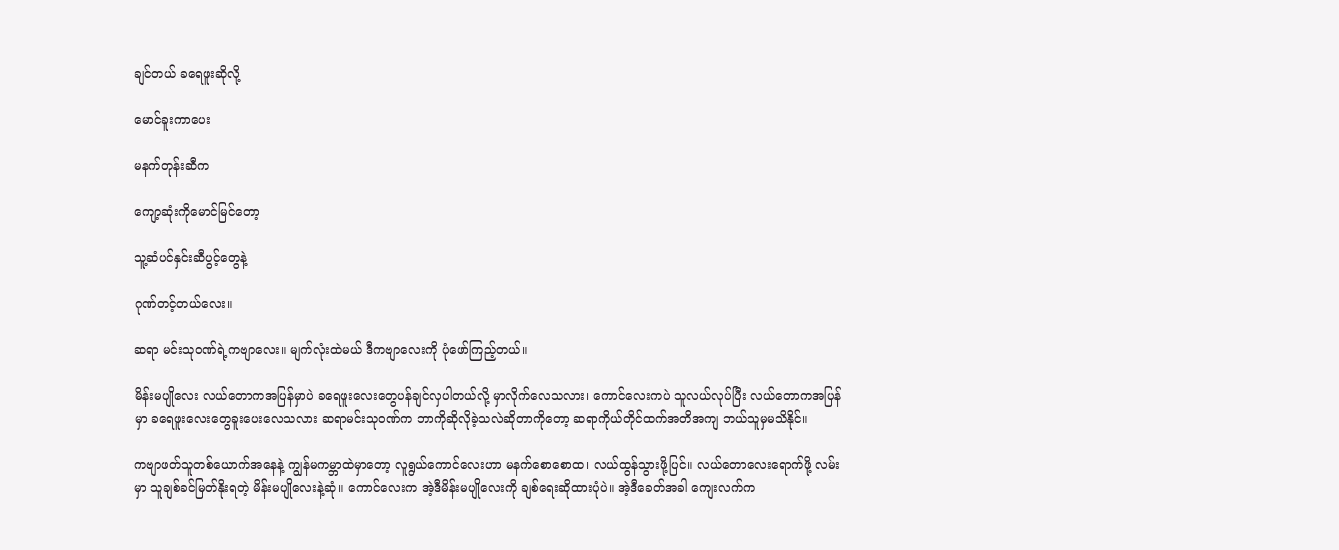ချင်တယ် ခရေဖူးဆိုလို့

မောင်ခူးကာပေး

မနက်တုန်းဆီက

ကျော့ဆုံးကိုမောင်မြင်တော့

သူ့ဆံပင်နှင်းဆီပွင့်တွေနဲ့

ဂုဏ်တင့်တယ်လေး။

ဆရာ မင်းသုဝဏ်ရဲ့ကဗျာလေး။ မျက်လုံးထဲမယ် ဒီကဗျာလေးကို ပုံဖော်ကြည့်တယ်။

မိန်းမပျိုလေး လယ်တောကအပြန်မှာပဲ ခရေဖူးလေးတွေပန်ချင်လှပါတယ်လို့ မှာလိုက်လေသလား၊ ကောင်လေးကပဲ သူလယ်လုပ်ပြီး လယ်တောကအပြန်မှာ ခရေဖူးလေးတွေခူးပေးလေသလား ဆရာမင်းသုဝဏ်က ဘာကိုဆိုလိုခဲ့သလဲဆိုတာကိုတော့ ဆရာကိုယ်တိုင်ထက်အတိအကျ ဘယ်သူမှမသိနိုင်။

ကဗျာဖတ်သူတစ်ယောက်အနေနဲ့ ကျွန်မကမ္ဘာထဲမှာတော့ လူရွယ်ကောင်လေးဟာ မနက်စောစောထ၊ လယ်ထွန်သွားဖို့ပြင်။ လယ်တောလေးရောက်ဖို့ လမ်းမှာ သူချစ်ခင်မြတ်နိုးရတဲ့ မိန်းမပျိုလေးနဲ့ဆုံ။ ကောင်လေးက အဲ့ဒီမိန်းမပျိုလေးကို ချစ်ရေးဆိုထားပုံပဲ။ အဲ့ဒီခေတ်အခါ ကျေးလက်က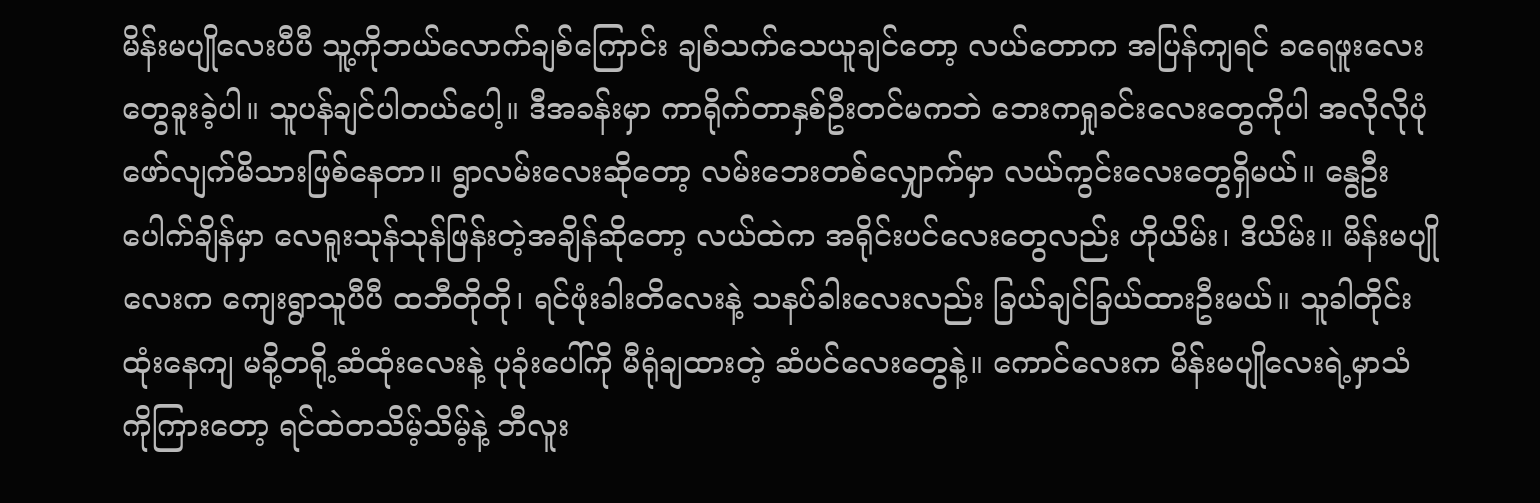မိန်းမပျိုလေးပီပီ သူ့ကိုဘယ်လောက်ချစ်ကြောင်း ချစ်သက်သေယူချင်တော့ လယ်တောက အပြန်ကျရင် ခရေဖူးလေးတွေခူးခဲ့ပါ။ သူပန်ချင်ပါတယ်ပေါ့။ ဒီအခန်းမှာ ကာရိုက်တာနှစ်ဦးတင်မကဘဲ ဘေးကရှုခင်းလေးတွေကိုပါ အလိုလိုပုံဖော်လျက်မိသားဖြစ်နေတာ။ ရွာလမ်းလေးဆိုတော့ လမ်းဘေးတစ်လျှောက်မှာ လယ်ကွင်းလေးတွေရှိမယ်။ နွေဦးပေါက်ချိန်မှာ လေရူးသုန်သုန်ဖြန်းတဲ့အချိန်ဆိုတော့ လယ်ထဲက အရိုင်းပင်လေးတွေလည်း ဟိုယိမ်း၊ ဒိယိမ်း။ မိန်းမပျိုလေးက ကျေးရွာသူပီပီ ထဘီတိုတို၊ ရင်ဖုံးခါးတိလေးနဲ့ သနပ်ခါးလေးလည်း ခြယ်ချင်ခြယ်ထားဦးမယ်။ သူခါတိုင်းထုံးနေကျ မခို့တရို့ဆံထုံးလေးနဲ့ ပုခုံးပေါ်ကို မီရုံချထားတဲ့ ဆံပင်လေးတွေနဲ့။ ကောင်လေးက မိန်းမပျိုလေးရဲ့မှာသံကိုကြားတော့ ရင်‌ထဲတသိမ့်သိမ့်နဲ့ ဘီလူး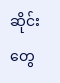ဆိုင်းတွေ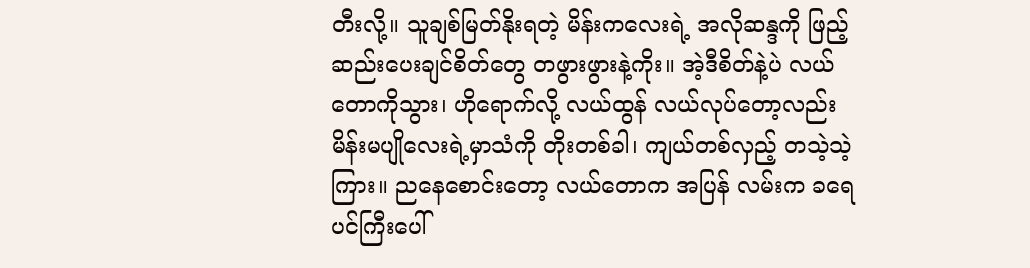တီးလို့။ သူချစ်မြတ်နိုးရတဲ့ မိန်းကလေးရဲ့ အလိုဆန္ဒကို ဖြည့်ဆည်းပေးချင်စိတ်တွေ တဖွားဖွားနဲ့ကိုး။ အဲ့ဒီစိတ်နဲ့ပဲ လယ်တောကိုသွား၊ ဟိုရောက်‌လို့ လယ်ထွန် လယ်လုပ်တော့လည်း မိန်းမပျိုလေးရဲ့မှာသံကို တိုးတစ်ခါ၊ ကျယ်တစ်လှည့် တသဲ့သဲ့ကြား။ ညနေစောင်းတော့ လယ်တောက အပြန် လမ်းက ခရေပင်ကြီးပေါ်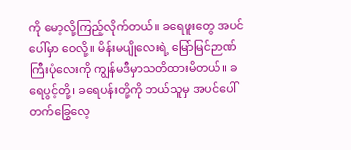ကို မော့လို့ကြည့်လိုက်တယ်။ ခရေဖူးတွေ အပင်ပေါ်မှာ ဝေလို့။ မိန်းမပျိုလေးရဲ့ မြော်မြင်ဉာဏ်ကြီးပုံလေးကို ကျွန်မဒီမှာသတိထားမိတယ်။ ခရေပွင့်တို့၊ ခရေပန်းတို့ကို ဘယ်သူမှ အပင်ပေါ်တက်ခြွေလေ့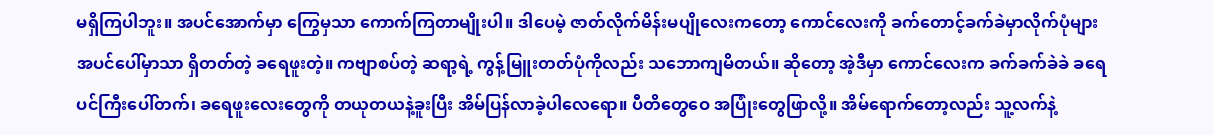မရှိကြပါဘူး။ အပင်အောက်မှာ ကြွေမှသာ ကောက်ကြတာမျိုးပါ။ ဒါပေမဲ့ ဇာတ်လိုက်မိန်းမပျိုလေးကတော့ ကောင်လေးကို ခက်တောင့်ခက်ခဲမှာလိုက်ပုံများ အပင်ပေါ်မှာသာ ရှိတတ်တဲ့ ခရေဖူးတဲ့။ ကဗျာစပ်တဲ့ ဆရာ့ရဲ့ ကွန့်မြူးတတ်ပုံကိုလည်း သဘောကျမိတယ်။ ဆိုတော့ အဲ့ဒီမှာ ကောင်လေးက ခက်ခက်ခဲခဲ ခရေပင်ကြီးပေါ်တက်၊ ခရေဖူးလေးတွေကို တယုတယနဲ့ခူးပြီး အိမ်ပြန်လာခဲ့ပါလေရော။ ပီတိတွေဝေ အပြုံးတွေဖြာလို့။ အိမ်ရောက်တော့လည်း သူ့လက်နဲ့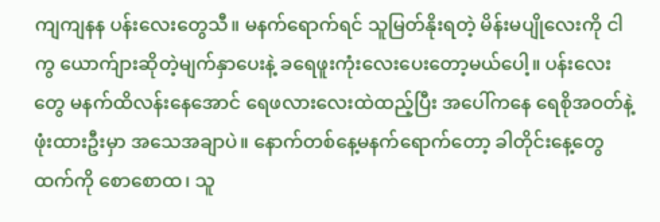ကျကျနန ပန်းလေးတွေသီ။ မနက်ရောက်ရင် သူမြတ်နိုးရတဲ့ မိန်းမပျိုလေးကို ငါကွ ယောက်ျားဆိုတဲ့မျက်နှာပေးနဲ့ ခရေဖူးကုံးလေးပေးတော့မယ်ပေါ့။ ပန်းလေးတွေ မနက်ထိလန်းနေအောင် ရေဖလားလေးထဲထည့်ပြီး အပေါ်ကနေ ရေစိုအဝတ်နဲ့ဖုံးထားဦးမှာ အသေအချာပဲ။ နောက်တစ်နေ့မနက်ရောက်တော့ ခါတိုင်းနေ့တွေထက်ကို စောစောထ၊ သူ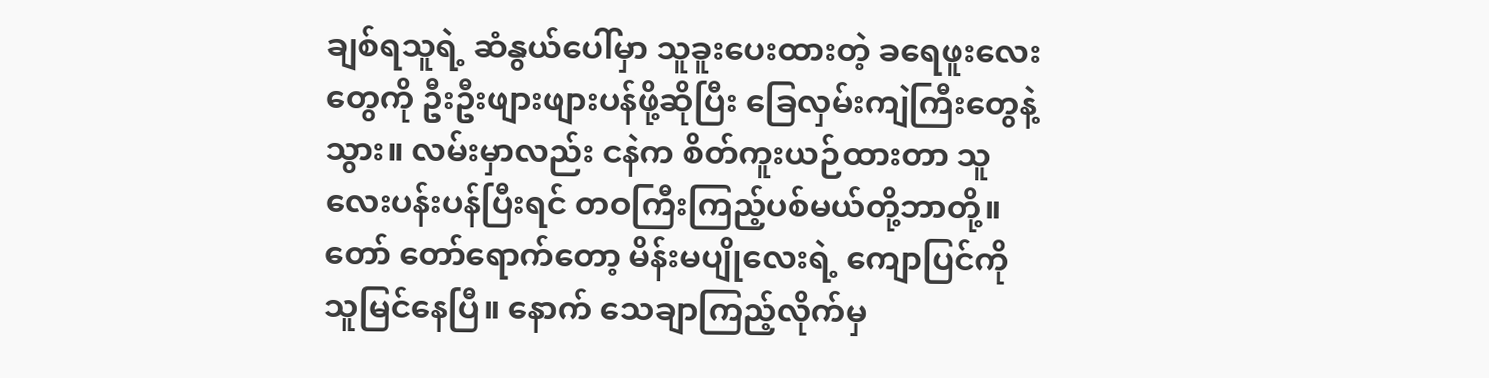ချစ်ရသူရဲ့ ဆံနွယ်ပေါ်မှာ သူခူးပေးထားတဲ့ ခရေဖူးလေးတွေကို ဦးဦးဖျားဖျားပန်ဖို့ဆိုပြီး ခြေလှမ်းကျဲကြီးတွေနဲ့ သွား။ လမ်းမှာလည်း ငနဲက စိတ်ကူးယဉ်ထားတာ သူလေးပန်းပန်ပြီးရင် တဝကြီးကြည့်ပစ်မယ်တို့ဘာတို့။ တော်‌ တော်ရောက်တော့ မိန်းမပျိုလေးရဲ့ ကျောပြင်ကို သူမြင်နေပြီ။ နောက် သေချာကြည့်လိုက်မှ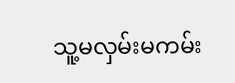သူ့မလှမ်းမကမ်း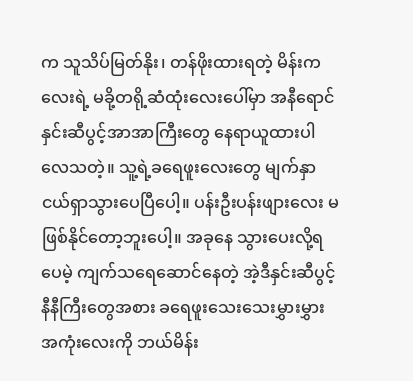က သူသိပ်မြတ်နိုး၊ တန်ဖိုးထားရတဲ့ မိန်းကလေးရဲ့ မခို့တရို့ဆံထုံးလေးပေါ်မှာ အနီရောင်နှင်းဆီပွင့်အာအာကြီးတွေ နေရာယူထားပါလေသတဲ့။ သူ့ရဲ့ခရေဖူးလေးတွေ မျက်နှာငယ်ရှာသွားပေပြီပေါ့။ ပန်းဦးပန်းဖျားလေး မဖြစ်နိုင်တော့ဘူးပေါ့။ အခုနေ သွားပေးလို့ရပေမဲ့ ကျက်သရေဆောင်နေတဲ့ အဲ့ဒီနှင်းဆီပွင့်နီနီကြီးတွေအစား ခရေဖူးသေးသေးမွှားမွှားအကုံးလေးကို ဘယ်မိန်း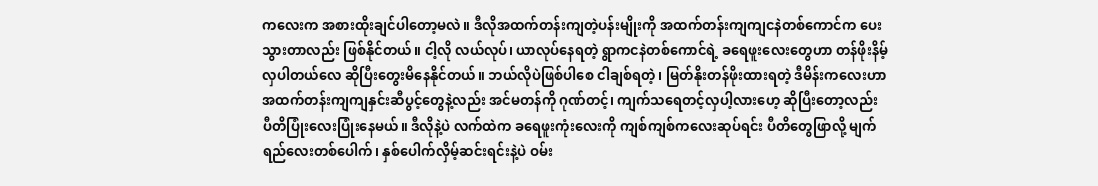ကလေးက အစားထိုးချင်ပါတော့မလဲ။ ဒီလိုအထက်တန်းကျတဲ့ပန်းမျိုးကို အထက်တန်းကျကျငနဲတစ်ကောင်က ပေးသွားတာလည်း ဖြစ်နိုင်တယ်။ ငါ့လို လယ်လုပ်၊ ယာလုပ်နေရတဲ့ ရွာကငနဲတစ်ကောင်ရဲ့ ခရေဖူးလေးတွေဟာ တန်ဖိုးနိမ့်လှပါတယ်လေ ဆိုပြီးတွေးမိနေနိုင်တယ်။ ဘယ်လိုပဲဖြစ်ပါစေ ငါချစ်ရတဲ့၊ မြတ်နိုးတန်ဖိုးထားရတဲ့ ဒီမိန်းကလေးဟာ အထက်တန်းကျကျနှင်းဆီပွင့်တွေနဲ့လည်း အင်မတန်ကို ဂုဏ်တင့်၊ ကျက်သရေတင့်လှပါ့လားဟေ့ ဆိုပြီးတော့လည်း ပီတိပြုံးလေးပြုံးနေမယ်။ ဒီလိုနဲ့ပဲ လက်ထဲက ခရေဖူးကုံးလေးကို ကျစ်ကျစ်ကလေးဆုပ်ရင်း ပီတိတွေဖြာလို့ မျက်ရည်လေးတစ်ပေါက်၊ နှစ်ပေါက်လှိမ့်ဆင်းရင်းနဲ့ပဲ ဝမ်း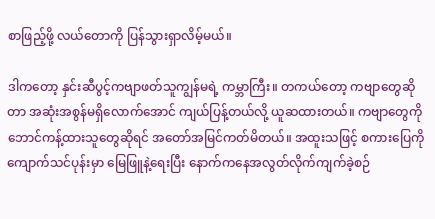စာဖြည့်ဖို့ လယ်တောကို ပြန်သွားရှာလိမ့်မယ်။

ဒါကတော့ နှင်းဆီပွင့်ကဗျာဖတ်သူကျွန်မရဲ့ ကမ္ဘာကြီး။ တကယ်တော့ ကဗျာတွေဆိုတာ အဆုံးအစွန်မရှိလောက်အောင် ကျယ်ပြန့်တယ်လို့ ယူဆထားတယ်။ ကဗျာတွေကို ဘောင်ကန့်ထားသူတွေဆိုရင် အတော်အမြင်ကတ်မိတယ်။ အထူးသဖြင့် စကားပြေကို ကျောက်သင်ပုန်းမှာ မြေဖြူနဲ့ရေးပြီး နောက်ကနေအလွတ်လိုက်ကျက်ခဲ့စဉ်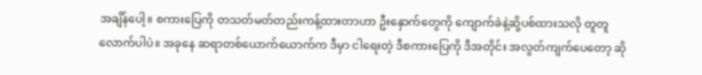အချိန်ပေါ့။ စကားပြေကို တသတ်မတ်တည်းကန့်ထားတာဟာ ဦးနှောက်တွေကို ကျောက်ခဲနဲ့ဆို့ပစ်ထားသလို တူတူလောက်ပါပဲ။ အခုနေ ဆရာတစ်ယောက်ယောက်က ဒီမှာ ငါရေးတဲ့ ဒီစကားပြေကို ဒီအတိုင်း အလွတ်ကျက်ပေတော့ ဆို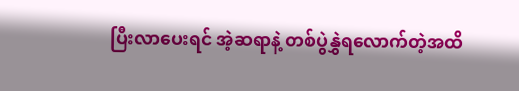ပြီးလာပေးရင် အဲ့ဆရာနဲ့ တစ်ပွဲနွှဲရလောက်တဲ့အထိ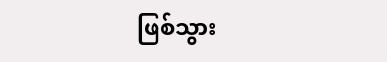ဖြစ်သွား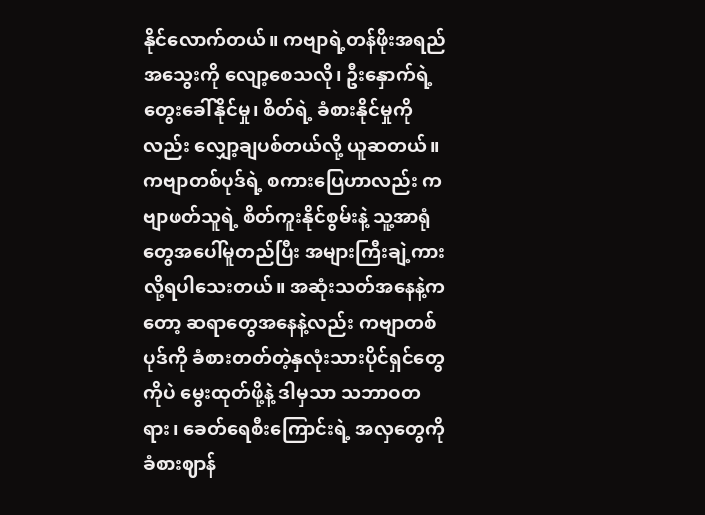နိုင်‌လောက်တယ်။ ကဗျာရဲ့တန်ဖိုးအရည်အသွေးကို လျော့စေသလို၊ ဦးနှောက်ရဲ့ တွေးခေါ်နိုင်မှု၊ စိတ်ရဲ့ ခံစားနိုင်မှုကိုလည်း လျှော့ချပစ်တယ်လို့ ယူဆတယ်။ ကဗျာတစ်ပုဒ်ရဲ့ စကားပြေဟာလည်း ကဗျာဖတ်သူရဲ့ စိတ်ကူးနိုင်စွမ်းနဲ့ သူ့အာရုံတွေအပေါ်မူတည်ပြီး အများကြီးချဲ့ကားလို့ရပါသေးတယ်။ အဆုံးသတ်အနေနဲ့ကတော့ ဆရာတွေအနေနဲ့လည်း ကဗျာတစ်ပုဒ်ကို ခံစားတတ်တဲ့နှလုံးသားပိုင်ရှင်တွေကိုပဲ မွေးထုတ်ဖို့နဲ့ ဒါမှသာ သဘာဝတရား၊ ခေတ်ရေစီးကြောင်းရဲ့ အလှတွေကို ခံစားဈာန်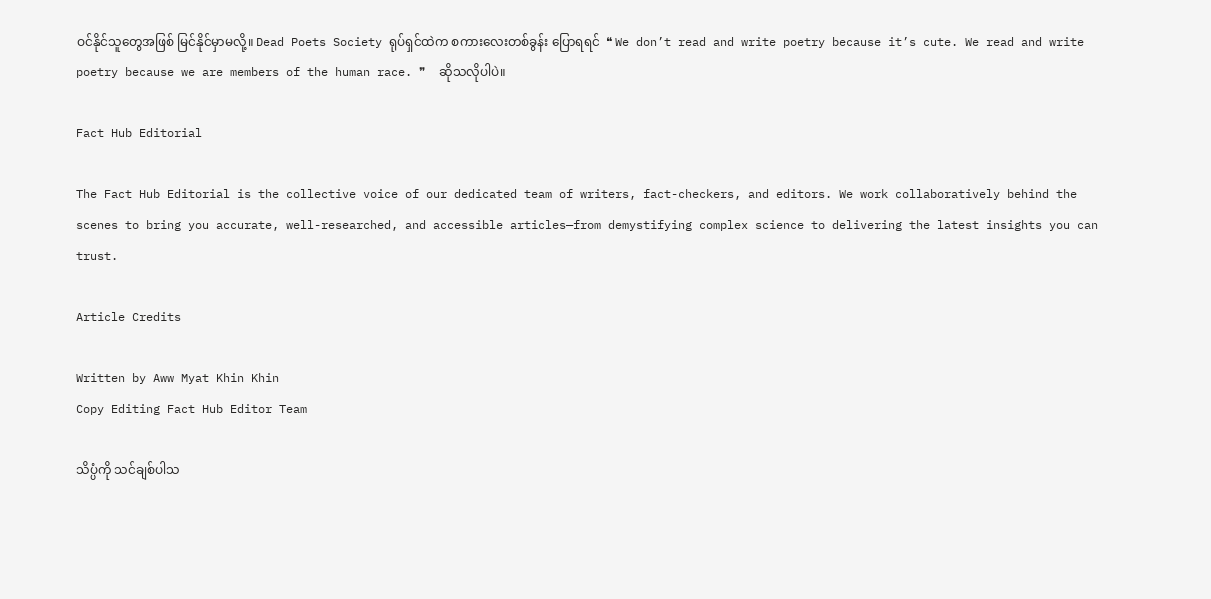ဝင်နိုင်သူတွေအဖြစ် မြင်နိုင်မှာမလို့။ Dead Poets Society ရုပ်ရှင်ထဲက စကားလေးတစ်ခွန်း ပြောရရင်  ❝ We don’t read and write poetry because it’s cute. We read and write poetry because we are members of the human race. ❞  ဆိုသလိုပါပဲ။

Fact Hub Editorial

The Fact Hub Editorial is the collective voice of our dedicated team of writers, fact-checkers, and editors. We work collaboratively behind the scenes to bring you accurate, well-researched, and accessible articles—from demystifying complex science to delivering the latest insights you can trust.

Article Credits

Written by Aww Myat Khin Khin
Copy Editing Fact Hub Editor Team

သိပ္ပံကို သင်ချစ်ပါသ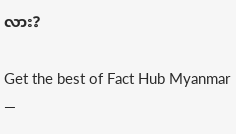လား?

Get the best of Fact Hub Myanmar —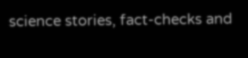science stories, fact-checks and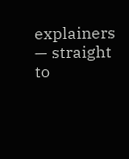explainers — straight to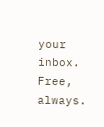your inbox. Free, always.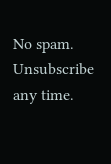No spam. Unsubscribe any time.